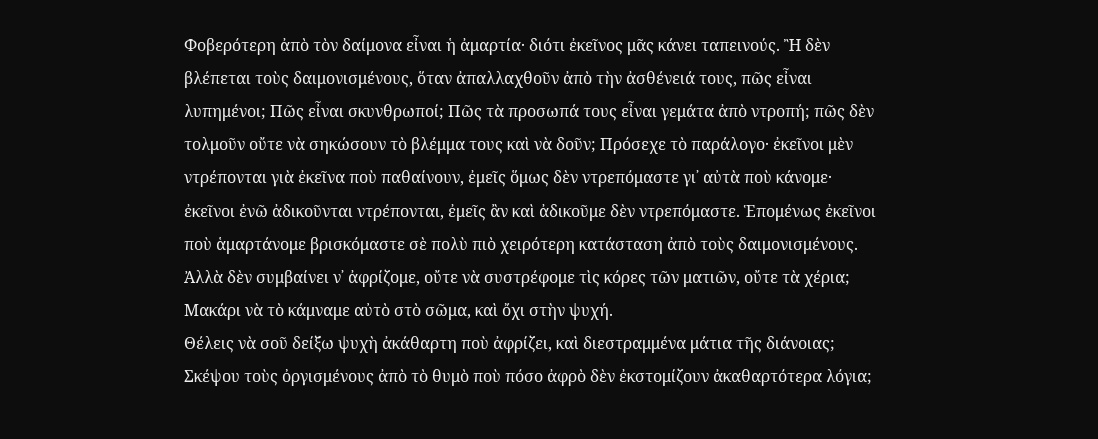Φοβερότερη ἀπὸ τὸν δαίμονα εἶναι ἡ ἀμαρτία· διότι ἐκεῖνος μᾶς κάνει ταπεινούς. Ἢ δὲν βλέπεται τοὺς δαιμονισμένους, ὅταν ἀπαλλαχθοῦν ἀπὸ τὴν ἀσθένειά τους, πῶς εἶναι λυπημένοι; Πῶς εἶναι σκυνθρωποί; Πῶς τὰ προσωπά τους εἶναι γεμάτα ἀπὸ ντροπή; πῶς δὲν τολμοῦν οὔτε νὰ σηκώσουν τὸ βλέμμα τους καὶ νὰ δοῦν; Πρόσεχε τὸ παράλογο· ἐκεῖνοι μὲν ντρέπονται γιὰ ἐκεῖνα ποὺ παθαίνουν, ἐμεῖς ὅμως δὲν ντρεπόμαστε γι᾿ αὐτὰ ποὺ κάνομε· ἐκεῖνοι ἐνῶ ἀδικοῦνται ντρέπονται, ἐμεῖς ἂν καὶ ἀδικοῦμε δὲν ντρεπόμαστε. Ἑπομένως ἐκεῖνοι ποὺ ἁμαρτάνομε βρισκόμαστε σὲ πολὺ πιὸ χειρότερη κατάσταση ἀπὸ τοὺς δαιμονισμένους. Ἀλλὰ δὲν συμβαίνει ν᾿ ἀφρίζομε, οὔτε νὰ συστρέφομε τὶς κόρες τῶν ματιῶν, οὔτε τὰ χέρια; Μακάρι νὰ τὸ κάμναμε αὐτὸ στὸ σῶμα, καὶ ὄχι στὴν ψυχή.
Θέλεις νὰ σοῦ δείξω ψυχὴ ἀκάθαρτη ποὺ ἀφρίζει, καὶ διεστραμμένα μάτια τῆς διάνοιας; Σκέψου τοὺς ὀργισμένους ἀπὸ τὸ θυμὸ ποὺ πόσο ἀφρὸ δὲν ἐκστομίζουν ἀκαθαρτότερα λόγια;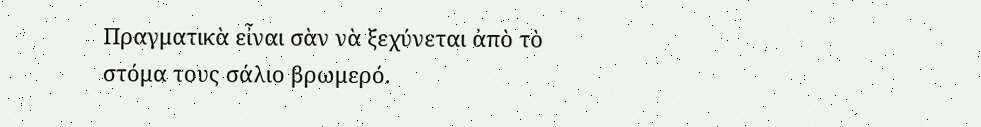Πραγματικὰ εἶναι σὰν νὰ ξεχύνεται ἀπὸ τὸ στόμα τους σάλιο βρωμερό.